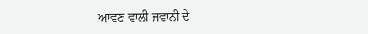ਆਵਣ ਵਾਲੀ ਜਵਾਨੀ ਦੇ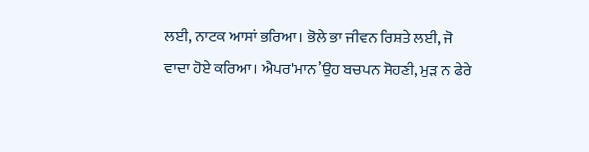ਲਈ, ਨਾਟਕ ਆਸਾਂ ਭਰਿਆ। ਭੋਲੇ ਭਾ ਜੀਵਨ ਰਿਸ਼ਤੇ ਲਈ, ਜੋ ਵਾਦਾ ਹੋਏ ਕਰਿਆ। ਐਪਰ'ਮਾਨ’ਉਹ ਬਚਪਨ ਸੋਹਣੀ, ਮੁੜ ਨ ਫੇਰੇ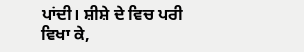ਪਾਂਦੀ। ਸ਼ੀਸ਼ੇ ਦੇ ਵਿਚ ਪਰੀ ਵਿਖਾ ਕੇ,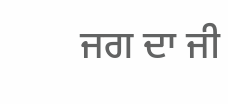ਜਗ ਦਾ ਜੀ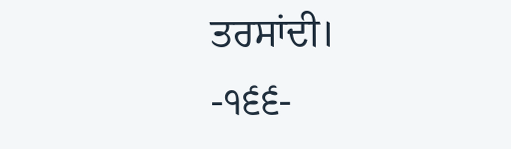ਤਰਸਾਂਦੀ।
-੧੬੬-